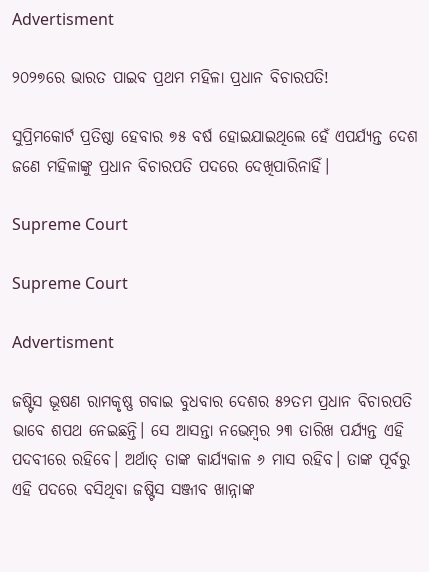Advertisment

୨୦୨୭ରେ ଭାରତ ପାଇବ ପ୍ରଥମ ମହିଳା ପ୍ରଧାନ ବିଚାରପତି!

ସୁପ୍ରିମକୋର୍ଟ ପ୍ରତିଷ୍ଠା ହେବାର ୭୫ ବର୍ଷ ହୋଇଯାଇଥିଲେ ହେଁ ଏପର୍ଯ୍ୟନ୍ତ ଦେଶ ଜଣେ ମହିଳାଙ୍କୁ ପ୍ରଧାନ ବିଚାରପତି ପଦରେ ଦେଖିପାରିନାହିଁ।

Supreme Court

Supreme Court

Advertisment

ଜଷ୍ଟିସ ଭୂଷଣ ରାମକୃଷ୍ଣ ଗବାଇ ବୁଧବାର ଦେଶର ୫୨ତମ ପ୍ରଧାନ ବିଚାରପତି ଭାବେ ଶପଥ ନେଇଛନ୍ତି। ସେ ଆସନ୍ତା ନଭେମ୍ବର ୨୩ ତାରିଖ ପର୍ଯ୍ୟନ୍ତ ଏହି ପଦବୀରେ ରହିବେ। ଅର୍ଥାତ୍ ତାଙ୍କ କାର୍ଯ୍ୟକାଳ ୬ ମାସ ରହିବ। ତାଙ୍କ ପୂର୍ବରୁ ଏହି ପଦରେ ବସିଥିବା ଜଷ୍ଟିସ ସଞ୍ଜୀବ ଖାନ୍ନାଙ୍କ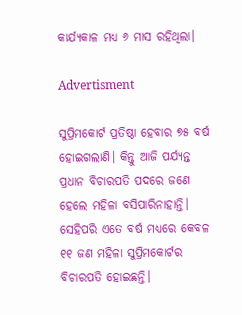କାର୍ଯ୍ୟକାଳ ମଧ୍ୟ ୬ ମାସ ରହିଥିଲା।

Advertisment

ସୁପ୍ରିମକୋର୍ଟ ପ୍ରତିଷ୍ଠା ହେବାର ୭୫ ବର୍ଷ ହୋଇଗଲାଣି। କିନ୍ତୁ ଆଜି ପର୍ଯ୍ୟନ୍ତ ପ୍ରଧାନ ବିଚାରପତି ପଦରେ ଜଣେ ହେଲେ ମହିଳା ବସିପାରିନାହାନ୍ତି। ସେହିପରି ଏତେ ବର୍ଷ ମଧ୍ୟରେ କେବଳ ୧୧ ଜଣ ମହିଳା ସୁପ୍ରିମକୋର୍ଟର ବିଚାରପତି ହୋଇଛନ୍ତି।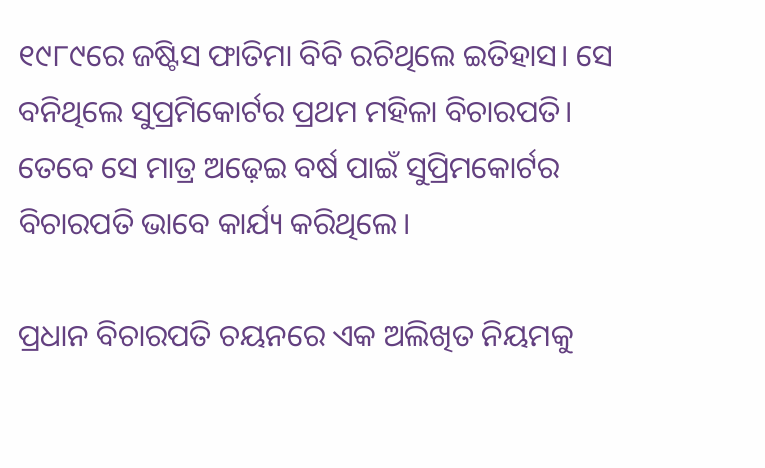୧୯୮୯ରେ ଜଷ୍ଟିସ ଫାତିମା ବିବି ରଚିଥିଲେ ଇତିହାସ। ସେ ବନିଥିଲେ ସୁପ୍ରମିକୋର୍ଟର ପ୍ରଥମ ମହିଳା ବିଚାରପତି। ତେବେ ସେ ମାତ୍ର ଅଢ଼େଇ ବର୍ଷ ପାଇଁ ସୁପ୍ରିମକୋର୍ଟର ବିଚାରପତି ଭାବେ କାର୍ଯ୍ୟ କରିଥିଲେ।

ପ୍ରଧାନ ବିଚାରପତି ଚୟନରେ ଏକ ଅଲିଖିତ ନିୟମକୁ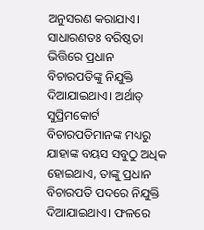ଅନୁସରଣ କରାଯାଏ। ସାଧାରଣତଃ ବରିଷ୍ଠତା ଭିତ୍ତିରେ ପ୍ରଧାନ ବିଚାରପତିଙ୍କୁ ନିଯୁକ୍ତି ଦିଆଯାଇଥାଏ। ଅର୍ଥାତ୍ ସୁପ୍ରିମକୋର୍ଟ ବିଚାରପତିମାନଙ୍କ ମଧ୍ୟରୁ ଯାହାଙ୍କ ବୟସ ସବୁଠୁ ଅଧିକ ହୋଇଥାଏ, ତାଙ୍କୁ ପ୍ରଧାନ ବିଚାରପତି ପଦରେ ନିଯୁକ୍ତି ଦିଆଯାଇଥାଏ। ଫଳରେ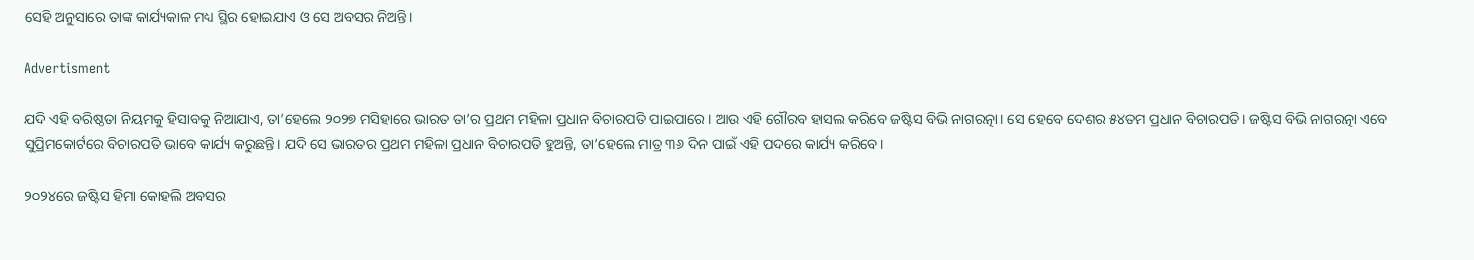ସେହି ଅନୁସାରେ ତାଙ୍କ କାର୍ଯ୍ୟକାଳ ମଧ୍ୟ ସ୍ଥିର ହୋଇଯାଏ ଓ ସେ ଅବସର ନିଅନ୍ତି।

Advertisment

ଯଦି ଏହି ବରିଷ୍ଠତା ନିୟମକୁ ହିସାବକୁ ନିଆଯାଏ, ତା’ହେଲେ ୨୦୨୭ ମସିହାରେ ଭାରତ ତା’ର ପ୍ରଥମ ମହିଳା ପ୍ରଧାନ ବିଚାରପତି ପାଇପାରେ। ଆଉ ଏହି ଗୌରବ ହାସଲ କରିବେ ଜଷ୍ଟିସ ବିଭି ନାଗରତ୍ନା। ସେ ହେବେ ଦେଶର ୫୪ତମ ପ୍ରଧାନ ବିଚାରପତି। ଜଷ୍ଟିସ ବିଭି ନାଗରତ୍ନା ଏବେ ସୁପ୍ରିମକୋର୍ଟରେ ବିଚାରପତି ଭାବେ କାର୍ଯ୍ୟ କରୁଛନ୍ତି। ଯଦି ସେ ଭାରତର ପ୍ରଥମ ମହିଳା ପ୍ରଧାନ ବିଚାରପତି ହୁଅନ୍ତି, ତା’ହେଲେ ମାତ୍ର ୩୬ ଦିନ ପାଇଁ ଏହି ପଦରେ କାର୍ଯ୍ୟ କରିବେ।

୨୦୨୪ରେ ଜଷ୍ଟିସ ହିମା କୋହଲି ଅବସର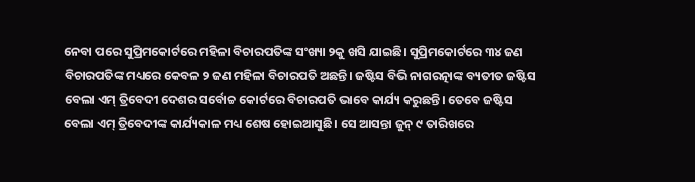ନେବା ପରେ ସୁପ୍ରିମକୋର୍ଟରେ ମହିଳା ବିଚାରପତିଙ୍କ ସଂଖ୍ୟା ୨କୁ ଖସି ଯାଇଛି। ସୁପ୍ରିମକୋର୍ଟରେ ୩୪ ଜଣ ବିଚାରପତିଙ୍କ ମଧ୍ୟରେ କେବଳ ୨ ଜଣ ମହିଳା ବିଚାରପତି ଅଛନ୍ତି। ଜଷ୍ଟିସ ବିଭି ନାଗରତ୍ନାଙ୍କ ବ୍ୟତୀତ ଜଷ୍ଟିସ ବେଲା ଏମ୍ ତ୍ରିବେଦୀ ଦେଶର ସର୍ବୋଚ୍ଚ କୋର୍ଟରେ ବିଚାରପତି ଭାବେ କାର୍ଯ୍ୟ କରୁଛନ୍ତି। ତେବେ ଜଷ୍ଟିସ ବେଲା ଏମ୍ ତ୍ରିବେଦୀଙ୍କ କାର୍ଯ୍ୟକାଳ ମଧ୍ୟ ଶେଷ ହୋଇଆସୁଛି। ସେ ଆସନ୍ତା ଜୁନ୍ ୯ ତାରିଖରେ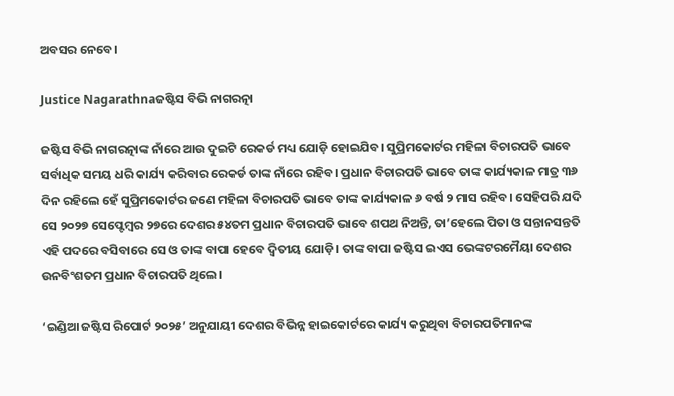ଅବସର ନେବେ।

Justice Nagarathnaଜଷ୍ଟିସ ବିଭି ନାଗରତ୍ନା

ଜଷ୍ଟିସ ବିଭି ନାଗରତ୍ନାଙ୍କ ନାଁରେ ଆଉ ଦୁଇଟି ରେକର୍ଡ ମଧ୍ୟ ଯୋଡ଼ି ହୋଇଯିବ। ସୁପ୍ରିମକୋର୍ଟର ମହିଳା ବିଚାରପତି ଭାବେ ସର୍ବାଧିକ ସମୟ ଧରି କାର୍ଯ୍ୟ କରିବାର ରେକର୍ଡ ତାଙ୍କ ନାଁରେ ରହିବ। ପ୍ରଧାନ ବିଚାରପତି ଭାବେ ତାଙ୍କ କାର୍ଯ୍ୟକାଳ ମାତ୍ର ୩୬ ଦିନ ରହିଲେ ହେଁ ସୁପ୍ରିମକୋର୍ଟର ଜଣେ ମହିଳା ବିଚାରପତି ଭାବେ ତାଙ୍କ କାର୍ଯ୍ୟକାଳ ୬ ବର୍ଷ ୨ ମାସ ରହିବ। ସେହିପରି ଯଦି ସେ ୨୦୨୭ ସେପ୍ଟେମ୍ବର ୨୭ରେ ଦେଶର ୫୪ତମ ପ୍ରଧାନ ବିଚାରପତି ଭାବେ ଶପଥ ନିଅନ୍ତି, ତା’ହେଲେ ପିତା ଓ ସନ୍ତାନସନ୍ତତି ଏହି ପଦରେ ବସିବାରେ ସେ ଓ ତାଙ୍କ ବାପା ହେବେ ଦ୍ୱିତୀୟ ଯୋଡ଼ି। ତାଙ୍କ ବାପା ଜଷ୍ଟିସ ଇଏସ ଭେଙ୍କଟରମୈୟା ଦେଶର ଉନବିଂଶତମ ପ୍ରଧାନ ବିଚାରପତି ଥିଲେ।

‘ଇଣ୍ଡିଆ ଜଷ୍ଟିସ ରିପୋର୍ଟ ୨୦୨୫’ ଅନୁଯାୟୀ ଦେଶର ବିଭିନ୍ନ ହାଇକୋର୍ଟରେ କାର୍ଯ୍ୟ କରୁଥିବା ବିଚାରପତିମାନଙ୍କ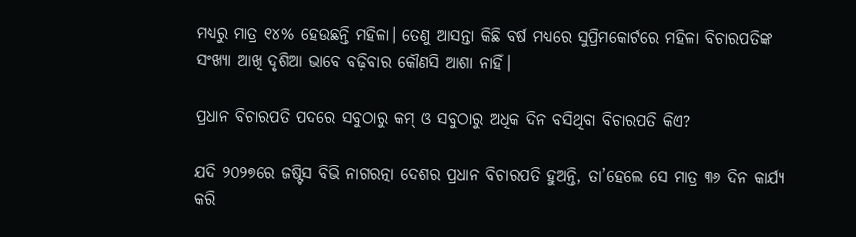ମଧ୍ୟରୁ ମାତ୍ର ୧୪% ହେଉଛନ୍ତି ମହିଳା। ତେଣୁ ଆସନ୍ତା କିଛି ବର୍ଷ ମଧ୍ୟରେ ସୁପ୍ରିମକୋର୍ଟରେ ମହିଳା ବିଚାରପତିଙ୍କ ସଂଖ୍ୟା ଆଖି ଦୃଶିଆ ଭାବେ ବଢ଼ିବାର କୌଣସି ଆଶା ନାହିଁ।

ପ୍ରଧାନ ବିଚାରପତି ପଦରେ ସବୁଠାରୁ କମ୍ ଓ ସବୁଠାରୁ ଅଧିକ ଦିନ ବସିଥିବା ବିଚାରପତି କିଏ?

ଯଦି ୨୦୨୭ରେ ଜଷ୍ଟିସ ବିଭି ନାଗରତ୍ନା ଦେଶର ପ୍ରଧାନ ବିଚାରପତି ହୁଅନ୍ତି, ତା’ହେଲେ ସେ ମାତ୍ର ୩୬ ଦିନ କାର୍ଯ୍ୟ କରି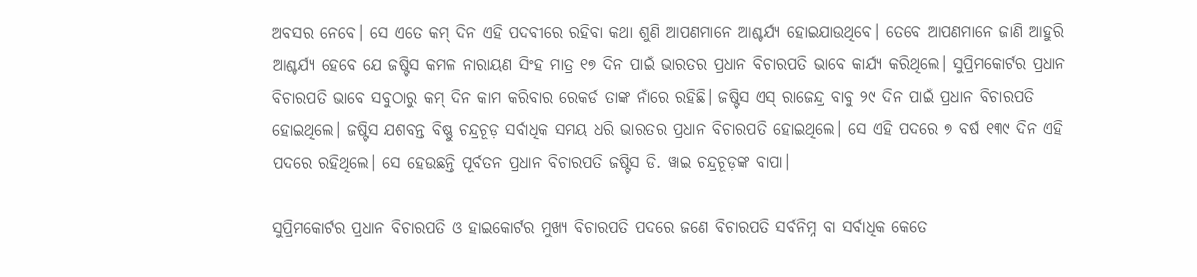ଅବସର ନେବେ। ସେ ଏତେ କମ୍ ଦିନ ଏହି ପଦବୀରେ ରହିବା କଥା ଶୁଣି ଆପଣମାନେ ଆଶ୍ଚର୍ଯ୍ୟ ହୋଇଯାଉଥିବେ। ତେବେ ଆପଣମାନେ ଜାଣି ଆହୁରି ଆଶ୍ଚର୍ଯ୍ୟ ହେବେ ଯେ ଜଷ୍ଟିସ କମଳ ନାରାୟଣ ସିଂହ ମାତ୍ର ୧୭ ଦିନ ପାଇଁ ଭାରତର ପ୍ରଧାନ ବିଚାରପତି ଭାବେ କାର୍ଯ୍ୟ କରିଥିଲେ। ସୁପ୍ରିମକୋର୍ଟର ପ୍ରଧାନ ବିଚାରପତି ଭାବେ ସବୁଠାରୁ କମ୍‌ ଦିନ କାମ କରିବାର ରେକର୍ଡ ତାଙ୍କ ନାଁରେ ରହିଛି। ଜଷ୍ଟିସ ଏସ୍ ରାଜେନ୍ଦ୍ର ବାବୁ ୨୯ ଦିନ ପାଇଁ ପ୍ରଧାନ ବିଚାରପତି ହୋଇଥିଲେ। ଜଷ୍ଟିସ ଯଶବନ୍ତ ବିଷ୍ଣୁ ଚନ୍ଦ୍ରଚୂଡ଼ ସର୍ବାଧିକ ସମୟ ଧରି ଭାରତର ପ୍ରଧାନ ବିଚାରପତି ହୋଇଥିଲେ। ସେ ଏହି ପଦରେ ୭ ବର୍ଷ ୧୩୯ ଦିନ ଏହି ପଦରେ ରହିଥିଲେ। ସେ ହେଉଛନ୍ତି ପୂର୍ବତନ ପ୍ରଧାନ ବିଚାରପତି ଜଷ୍ଟିସ ଡି. ୱାଇ ଚନ୍ଦ୍ରଚୂଡ଼ଙ୍କ ବାପା।

ସୁପ୍ରିମକୋର୍ଟର ପ୍ରଧାନ ବିଚାରପତି ଓ ହାଇକୋର୍ଟର ମୁଖ୍ୟ ବିଚାରପତି ପଦରେ ଜଣେ ବିଚାରପତି ସର୍ବନିମ୍ନ ବା ସର୍ବାଧିକ କେତେ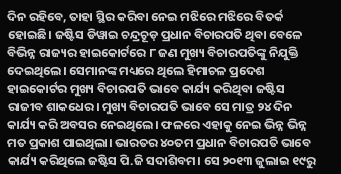ଦିନ ରହିବେ, ତାହା ସ୍ଥିର କରିବା ନେଇ ମଝିରେ ମଝିରେ ବିତର୍କ ହୋଇଛି। ଜଷ୍ଟିସ ଡିୱାଇ ଚନ୍ଦ୍ରଚୂଡ଼ ପ୍ରଧାନ ବିଚାରପତି ଥିବା ବେଳେ ବିଭିନ୍ନ ରାଜ୍ୟର ହାଇକୋର୍ଟରେ ୮ ଜଣ ମୁଖ୍ୟ ବିଚାରପତିଙ୍କୁ ନିଯୁକ୍ତି ଦେଇଥିଲେ। ସେମାନଙ୍କ ମଧ୍ୟରେ ଥିଲେ ହିମାଚଳ ପ୍ରଦେଶ ହାଇକୋର୍ଟର ମୁଖ୍ୟ ବିଚାରପତି ଭାବେ କାର୍ଯ୍ୟ କରିଥିବା ଜଷ୍ଟିସ ରାଜୀବ ଶାକଧେର। ମୁଖ୍ୟ ବିଚାରପତି ଭାବେ ସେ ମାତ୍ର ୨୪ ଦିନ କାର୍ଯ୍ୟ କରି ଅବସର ନେଇଥିଲେ। ଫଳରେ ଏହାକୁ ନେଇ ଭିନ୍ନ ଭିନ୍ନ ମତ ପ୍ରକାଶ ପାଇଥିଲା। ଭାରତର ୪୦ତମ ପ୍ରଧାନ ବିଚାରପତି ଭାବେ କାର୍ଯ୍ୟ କରିଥିଲେ ଜଷ୍ଟିସ ପି.ଜି ସଦାଶିବମ। ସେ ୨୦୧୩ ଜୁଲାଇ ୧୯ରୁ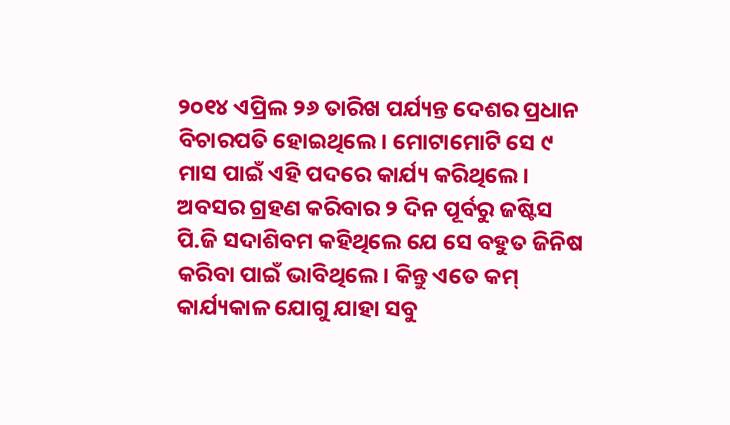୨୦୧୪ ଏପ୍ରିଲ ୨୬ ତାରିଖ ପର୍ଯ୍ୟନ୍ତ ଦେଶର ପ୍ରଧାନ ବିଚାରପତି ହୋଇଥିଲେ। ମୋଟାମୋଟି ସେ ୯ ମାସ ପାଇଁ ଏହି ପଦରେ କାର୍ଯ୍ୟ କରିଥିଲେ। ଅବସର ଗ୍ରହଣ କରିବାର ୨ ଦିନ ପୂର୍ବରୁ ଜଷ୍ଟିସ ପି.ଜି ସଦାଶିବମ କହିଥିଲେ ଯେ ସେ ବହୁତ ଜିନିଷ କରିବା ପାଇଁ ଭାବିଥିଲେ। କିନ୍ତୁ ଏତେ କମ୍ କାର୍ଯ୍ୟକାଳ ଯୋଗୁ ଯାହା ସବୁ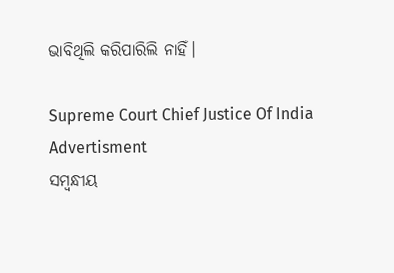ଭାବିଥିଲି କରିପାରିଲି ନାହିଁ।

Supreme Court Chief Justice Of India
Advertisment
ସମ୍ବନ୍ଧୀୟ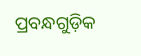ପ୍ରବନ୍ଧଗୁଡ଼ିକ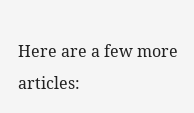Here are a few more articles: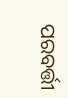ପରବର୍ତ୍ତୀ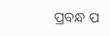ପ୍ରବନ୍ଧ ପ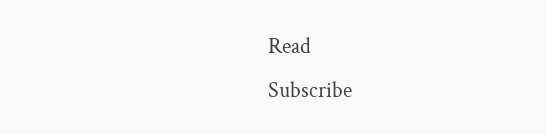Read
Subscribe